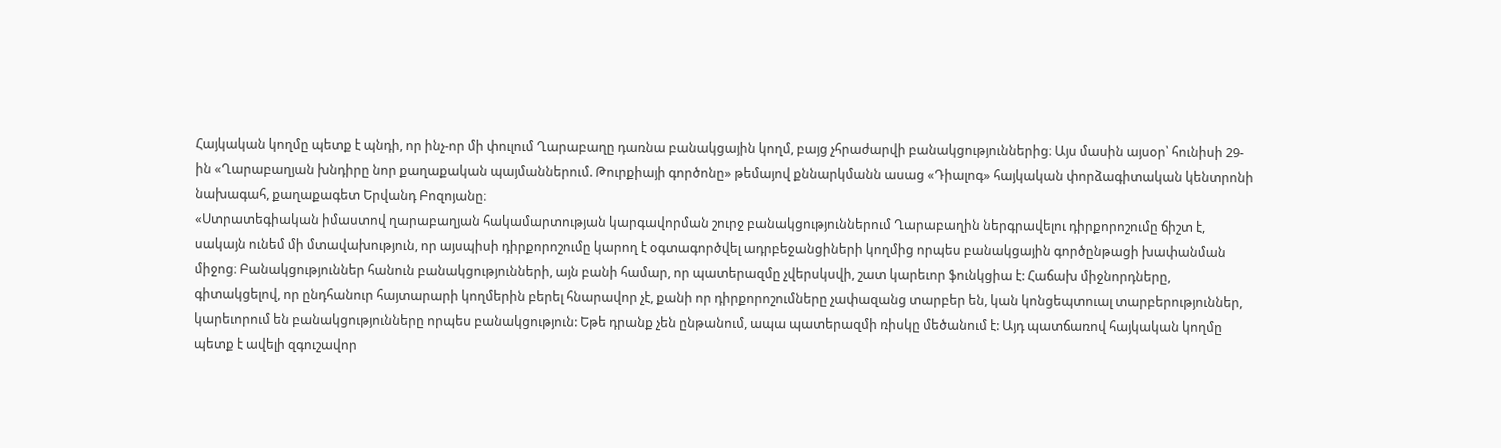Հայկական կողմը պետք է պնդի, որ ինչ-որ մի փուլում Ղարաբաղը դառնա բանակցային կողմ, բայց չհրաժարվի բանակցություններից։ Այս մասին այսօր՝ հունիսի 29-ին «Ղարաբաղյան խնդիրը նոր քաղաքական պայմաններում. Թուրքիայի գործոնը» թեմայով քննարկմանն ասաց «Դիալոգ» հայկական փորձագիտական կենտրոնի նախագահ, քաղաքագետ Երվանդ Բոզոյանը։
«Ստրատեգիական իմաստով ղարաբաղյան հակամարտության կարգավորման շուրջ բանակցություններում Ղարաբաղին ներգրավելու դիրքորոշումը ճիշտ է, սակայն ունեմ մի մտավախություն, որ այսպիսի դիրքորոշումը կարող է օգտագործվել ադրբեջանցիների կողմից որպես բանակցային գործընթացի խափանման միջոց։ Բանակցություններ հանուն բանակցությունների, այն բանի համար, որ պատերազմը չվերսկսվի, շատ կարեւոր ֆունկցիա է: Հաճախ միջնորդները, գիտակցելով, որ ընդհանուր հայտարարի կողմերին բերել հնարավոր չէ, քանի որ դիրքորոշումները չափազանց տարբեր են, կան կոնցեպտուալ տարբերություններ, կարեւորում են բանակցությունները որպես բանակցություն: Եթե դրանք չեն ընթանում, ապա պատերազմի ռիսկը մեծանում է: Այդ պատճառով հայկական կողմը պետք է ավելի զգուշավոր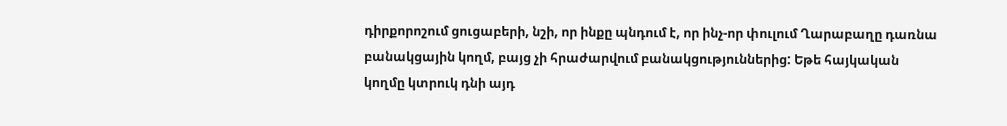դիրքորոշում ցուցաբերի, նշի, որ ինքը պնդում է, որ ինչ-որ փուլում Ղարաբաղը դառնա բանակցային կողմ, բայց չի հրաժարվում բանակցություններից: Եթե հայկական կողմը կտրուկ դնի այդ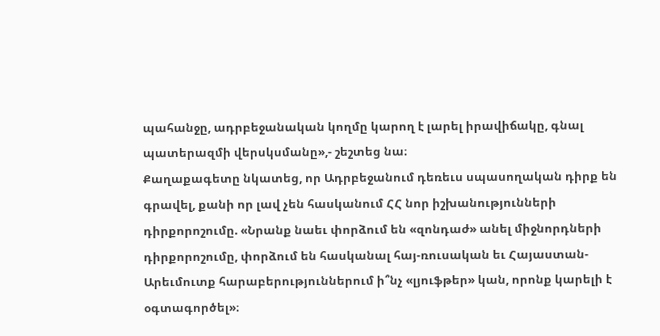պահանջը, ադրբեջանական կողմը կարող է լարել իրավիճակը, գնալ պատերազմի վերսկսմանը»,- շեշտեց նա։
Քաղաքագետը նկատեց, որ Ադրբեջանում դեռեւս սպասողական դիրք են գրավել, քանի որ լավ չեն հասկանում ՀՀ նոր իշխանությունների դիրքորոշումը. «Նրանք նաեւ փորձում են «զոնդաժ» անել միջնորդների դիրքորոշումը, փորձում են հասկանալ հայ-ռուսական եւ Հայաստան-Արեւմուտք հարաբերություններում ի՞նչ «լյուֆթեր» կան, որոնք կարելի է օգտագործել»։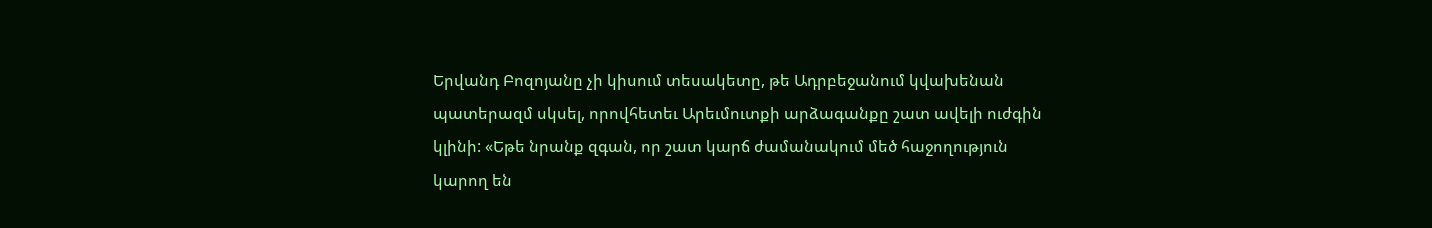Երվանդ Բոզոյանը չի կիսում տեսակետը, թե Ադրբեջանում կվախենան պատերազմ սկսել, որովհետեւ Արեւմուտքի արձագանքը շատ ավելի ուժգին կլինի: «Եթե նրանք զգան, որ շատ կարճ ժամանակում մեծ հաջողություն կարող են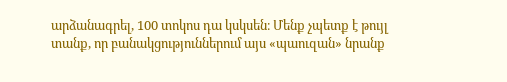արձանագրել, 100 տոկոս դա կսկսեն։ Մենք չպետք է թույլ տանք, որ բանակցություններում այս «պաուզան» նրանք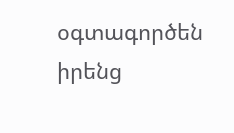օգտագործեն իրենց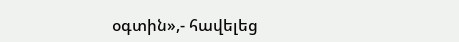օգտին»,- հավելեց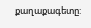քաղաքագետը: